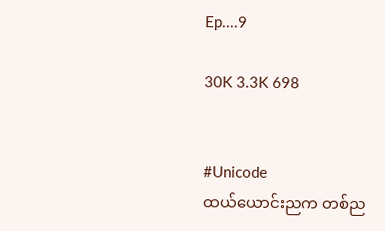Ep....9

30K 3.3K 698


#Unicode
ထယ်ယောင်းညက တစ်ည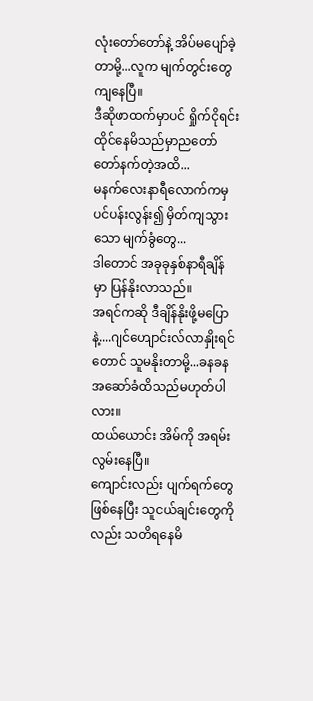လုံးတော်တော်နဲ့ အိပ်မပျော်ခဲ့တာမို့...လူက မျက်တွင်းတွေကျနေပြီ။
ဒီဆိုဖာထက်မှာပင် ရှိုက်ငိုရင်း ထိုင်နေမိသည်မှာညတော်တော်နက်တဲ့အထိ...
မနက်လေးနာရီလောက်ကမှ ပင်ပန်းလွန်း၍ မှိတ်ကျသွားသော မျက်ခွံတွေ...
ဒါတောင် အခုခုနှစ်နာရီချိန်မှာ ပြန်နိုးလာသည်။
အရင်ကဆို ဒီချိန်နိုးဖို့မပြောနဲ့....ဂျင်ဟျောင်းလ်လာနှိုးရင်တောင် သူမနိုးတာမို့...ခနခနအဆော်ခံထိသည်မဟုတ်ပါလား။
ထယ်ယောင်း အိမ်ကို အရမ်းလွမ်းနေပြီ။
ကျောင်းလည်း ပျက်ရက်တွေဖြစ်နေပြီး သူငယ်ချင်းတွေကိုလည်း သတိရနေမိ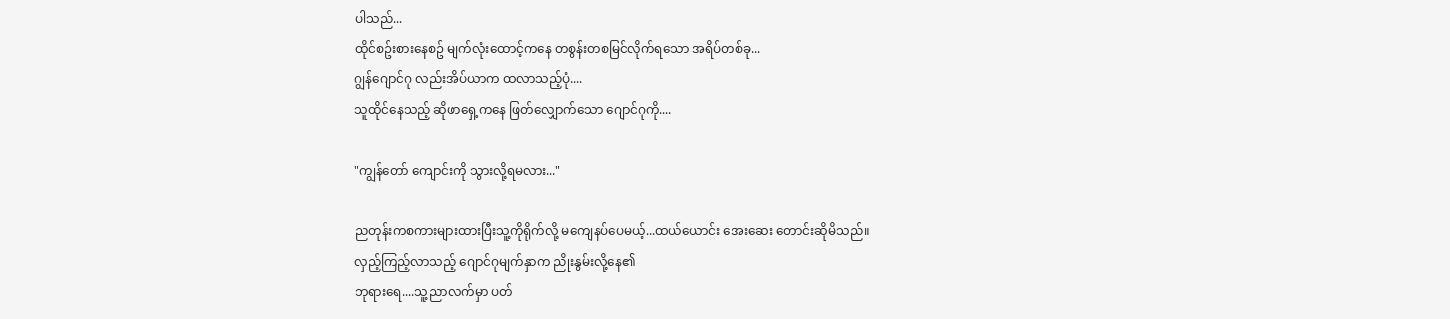ပါသည်...
ထိုင်စဥ်းစားနေစဥ် မျက်လုံးထောင့်ကနေ တစွန်းတစမြင်လိုက်ရသော အရိပ်တစ်ခု...
ဂျွန်ဂျောင်ဂု လည်းအိပ်ယာက ထလာသည့်ပုံ....
သူထိုင်နေသည့် ဆိုဖာရှေ့ကနေ ဖြတ်လျှောက်သော ဂျောင်ဂုကို....

"ကျွန်တော် ကျောင်းကို သွားလို့ရမလား..."

ညတုန်းကစကားများထားပြီးသူ့ကိုရိုက်လို့ မကျေနပ်ပေမယ့်...ထယ်ယောင်း အေးဆေး တောင်းဆိုမိသည်။
လှည့်ကြည့်လာသည့် ဂျောင်ဂုမျက်နှာက ညိုးနွမ်းလို့နေ၏
ဘုရားရေ....သူ့ညာလက်မှာ ပတ်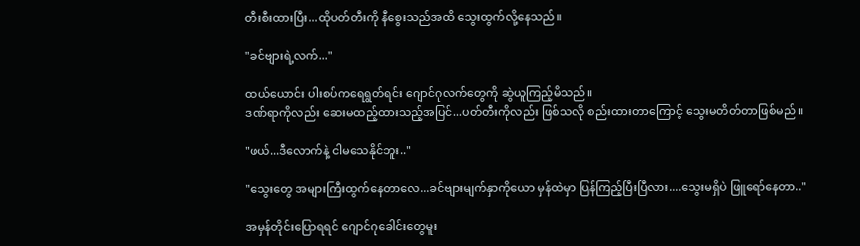တီးစီးထားပြီး...ထိုပတ်တီးကို နီစွေးသည်အထိ သွေးထွက်လို့နေသည်။

"ခင်ဗျားရဲ့လက်..."

ထယ်ယောင်း ပါးစပ်ကရေရွတ်ရင်း ဂျောင်ဂုလက်တွေကို ဆွဲယူကြည့်မိသည်။
ဒဏ်ရာကိုလည်း ဆေးမထည့်ထားသည့်အပြင်...ပတ်တီးကိုလည်း ဖြစ်သလို စည်းထားတာကြောင့် သွေးမတိတ်တာဖြစ်မည်။

"ဖယ်...ဒီလောက်နဲ့ ငါမသေနိုင်ဘူး.."

"သွေးတွေ အများကြီးထွက်နေတာလေ...ခင်ဗျားမျက်နှာကိုယော မှန်ထဲမှာ ပြန်ကြည့်ပြီးပြီလား....သွေးမရှိပဲ ဖြူရော်နေတာ.."

အမှန်တိုင်းပြောရရင် ဂျောင်ဂုခေါင်းတွေမူး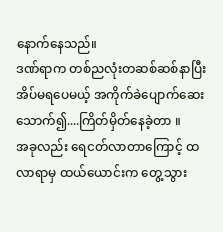နောက်နေသည်။
ဒဏ်ရာက တစ်ညလုံးတဆစ်ဆစ်နာပြီး အိပ်မရပေမယ့် အကိုက်ခဲပျောက်ဆေးသောက်၍....ကြိတ်မှိတ်နေခဲ့တာ ။
အခုလည်း ရေငတ်လာတာကြောင့် ထလာရာမှ ထယ်ယောင်းက တွေ့သွား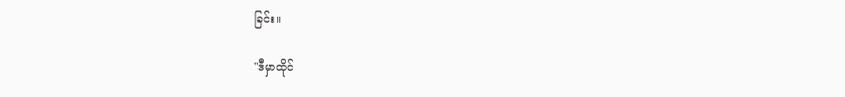ခြင်း။

"ဒီမှာထိုင်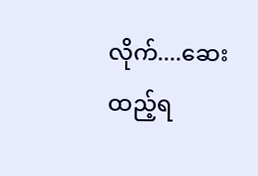လိုက်....ဆေးထည့်ရ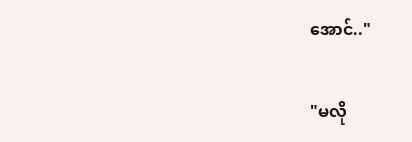အောင်.."

"မလို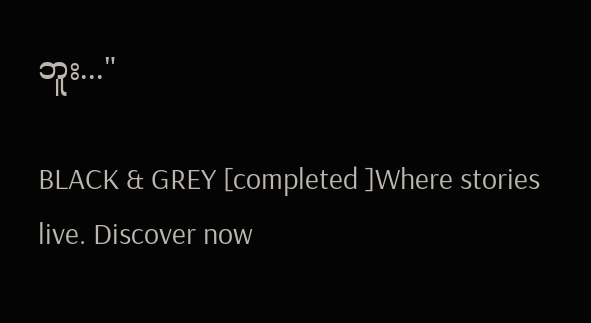ဘူး..."

BLACK & GREY [completed ]Where stories live. Discover now